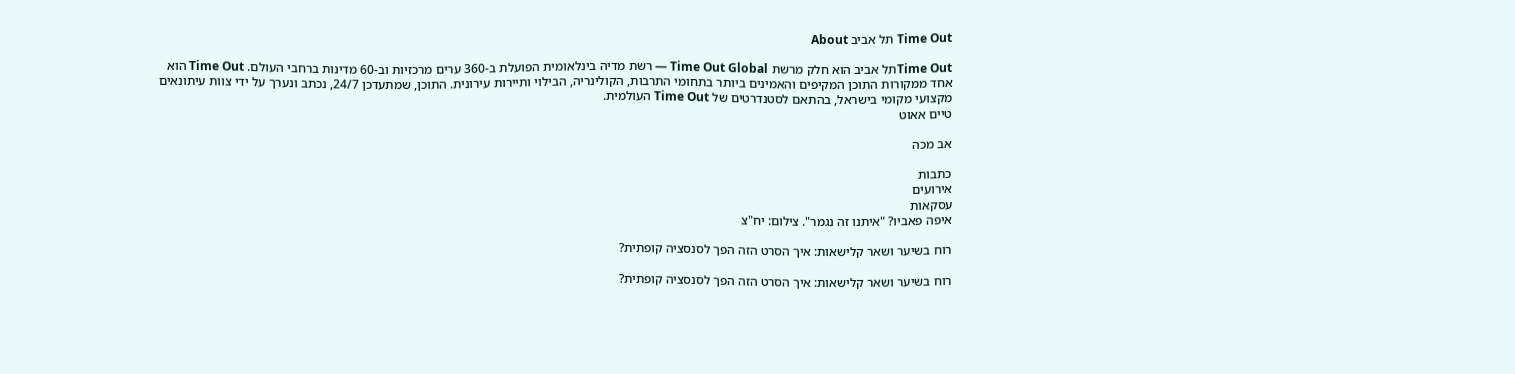Time Out תל אביב About

Time Outתל אביב הוא חלק מרשת Time Out Global — רשת מדיה בינלאומית הפועלת ב-360 ערים מרכזיות וב-60 מדינות ברחבי העולם. Time Out הוא אחד ממקורות התוכן המקיפים והאמינים ביותר בתחומי התרבות, הקולינריה, הבילוי ותיירות עירונית. התוכן, שמתעדכן 24/7, נכתב ונערך על ידי צוות עיתונאים מקצועי מקומי בישראל, בהתאם לסטנדרטים של Time Out העולמית.
טיים אאוט

אב מכה

כתבות
אירועים
עסקאות
איפה פאביו? "איתנו זה נגמר". צילום: יח"צ

רוח בשיער ושאר קלישאות: איך הסרט הזה הפך לסנסציה קופתית?

רוח בשיער ושאר קלישאות: איך הסרט הזה הפך לסנסציה קופתית?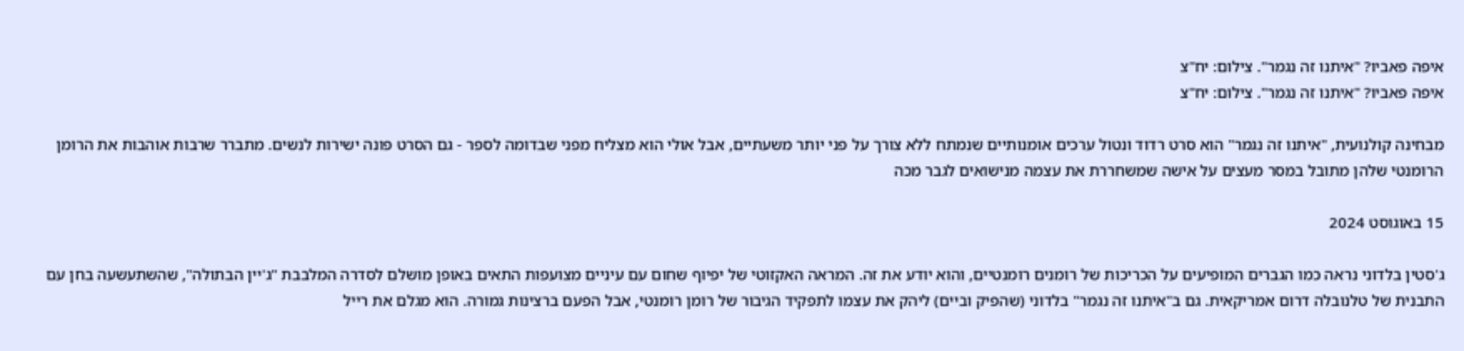איפה פאביו? "איתנו זה נגמר". צילום: יח"צ
איפה פאביו? "איתנו זה נגמר". צילום: יח"צ

מבחינה קולנועית, "איתנו זה נגמר" הוא סרט רדוד ונטול ערכים אומנותיים שנמתח ללא צורך על פני יותר משעתיים, אבל אולי הוא מצליח מפני שבדומה לספר - גם הסרט פונה ישירות לנשים. מתברר שרבות אוהבות את הרומן הרומנטי שלהן מתובל במסר מעצים על אישה שמשחררת את עצמה מנישואים לגבר מכה

15 באוגוסט 2024

ג'סטין בלדוני נראה כמו הגברים המופיעים על הכריכות של רומנים רומנטיים, והוא יודע את זה. המראה האקזוטי של יפיוף שחום עם עיניים מצועפות התאים באופן מושלם לסדרה המלבבת "ג'יין הבתולה", שהשתעשעה בחן עם התבנית של טלנובלה דרום אמריקאית. גם ב"איתנו זה נגמר" בלדוני (שהפיק וביים) ליהק את עצמו לתפקיד הגיבור של רומן רומנטי, אבל הפעם ברצינות גמורה. הוא מגלם את רייל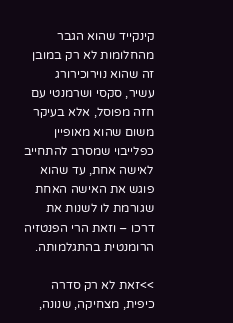קינקייד שהוא הגבר מהחלומות לא רק במובן זה שהוא נוירוכירורג עשיר, סקסי ושרמנטי עם חזה מפוסל, אלא בעיקר משום שהוא מאופיין כפלייבוי שמסרב להתחייב לאישה אחת, עד שהוא פוגש את האישה האחת שגורמת לו לשנות את דרכו – וזאת הרי הפנטזיה הרומנטית בהתגלמותה.

>>זאת לא רק סדרה כיפית, מצחיקה, שנונה,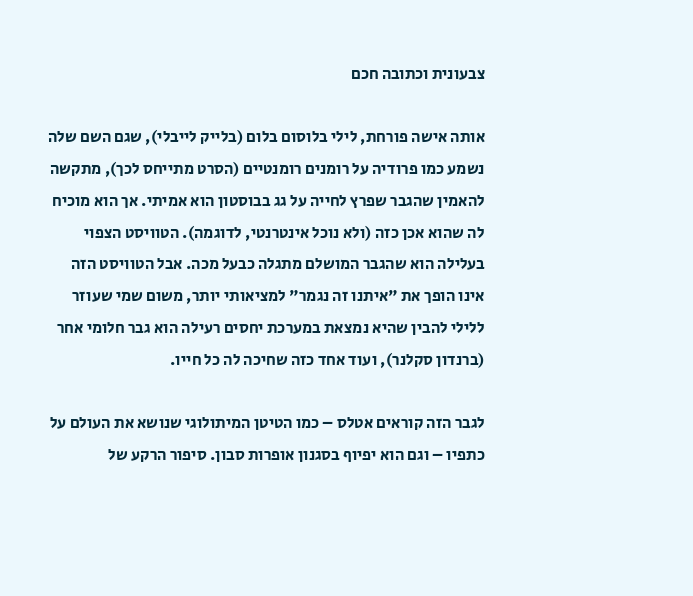צבעונית וכתובה חכם

אותה אישה פורחת, לילי בלוסום בלום (בלייק לייבלי), שגם השם שלה נשמע כמו פרודיה על רומנים רומנטיים (הסרט מתייחס לכך), מתקשה להאמין שהגבר שפרץ לחייה על גג בבוסטון הוא אמיתי. אך הוא מוכיח לה שהוא אכן כזה (ולא נוכל אינטרנטי, לדוגמה). הטוויסט הצפוי בעלילה הוא שהגבר המושלם מתגלה כבעל מכה. אבל הטוויסט הזה אינו הופך את "איתנו זה נגמר" למציאותי יותר, משום שמי שעוזר ללילי להבין שהיא נמצאת במערכת יחסים רעילה הוא גבר חלומי אחר (ברנדון סקלנר), ועוד אחד כזה שחיכה לה כל חייו.

לגבר הזה קוראים אטלס – כמו הטיטן המיתולוגי שנושא את העולם על כתפיו – וגם הוא יפיוף בסגנון אופרות סבון. סיפור הרקע של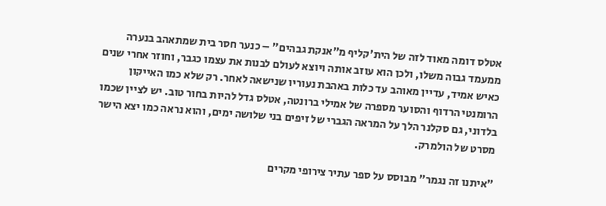אטלס דומה מאוד לזה של הית'קליף מ"אנקת גבהים" – כנער חסר בית שמתאהב בנערה ממעמד גבוה משלו, ולכן הוא עוזב אותה ויוצא לעולם לבנות את עצמו כגבר, וחוזר אחרי שנים כאיש אמיד, עדיין מאוהב עד כלות באהבת נעוריו שנישאה לאחר. רק שלא כמו האייקון הרומנטי הרדוף והסוער מספרה של אמילי ברונטה, אטלס גדל להיות בחור טוב. יש לציין שכמו בלדוני, גם סקלנר הלך על המראה הגברי של זיפים בני שלושה ימים, והוא נראה כמו יצא הישר מסרט של הולמרק.

"איתנו זה נגמר" מבוסס על ספר עתיר צירופי מקרים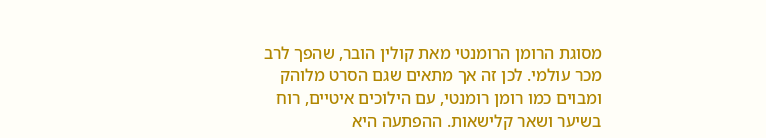מסוגת הרומן הרומנטי מאת קולין הובר, שהפך לרב מכר עולמי. לכן זה אך מתאים שגם הסרט מלוהק ומבוים כמו רומן רומנטי, עם הילוכים איטיים, רוח בשיער ושאר קלישאות. ההפתעה היא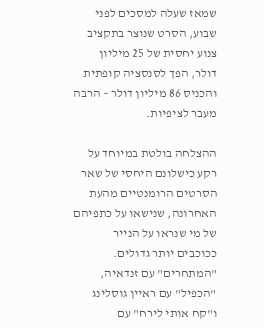שמאז שעלה למסכים לפני שבוע, הסרט שנוצר בתקציב צנוע יחסית של 25 מיליון דולר, הפך לסנסציה קופתית והכניס 86 מיליון דולר – הרבה מעבר לציפיות.

ההצלחה בולטת במיוחד על רקע כישלונם היחסי של שאר הסרטים הרומנטיים מהעת האחרונה, שנישאו על כתפיהם של מי שנראו על הנייר ככוכבים יותר גדולים. "המתחרים" עם זנדאיה, "הכפיל" עם ראיין גוסלינג ו"קח אותי לירח" עם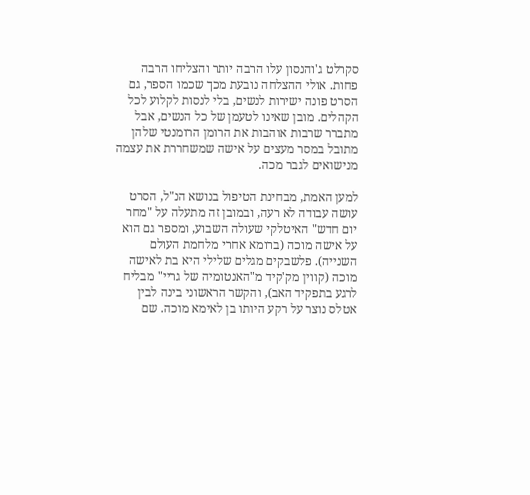סקרלט ג'והנסון עלו הרבה יותר והצליחו הרבה פחות. אולי ההצלחה נובעת מכך שכמו הספר, גם הסרט פונה ישירות לנשים, בלי לנסות לקלוע לכל הקהלים. מובן שאינו לטעמן של כל הנשים, אבל מתברר שרבות אוהבות את הרומן הרומנטי שלהן מתובל במסר מעצים על אישה שמשחררת את עצמה מנישואים לגבר מכה.

למען האמת, מבחינת הטיפול בנושא הנ"ל, הסרט עושה עבודה לא רעה, ובמובן זה מתעלה על "מחר יום חדש" האיטלקי שעולה השבוע, ומספר גם הוא על אישה מוכה (ברומא אחרי מלחמת העולם השנייה). פלשבקים מגלים שלילי היא בת לאישה מוכה (קווין מק'קיד מ"האנטומיה של גריי" מבליח לרגע בתפקיד האב), והקשר הראשוני בינה לבין אטלס נוצר על רקע היותו בן לאימא מוכה. שם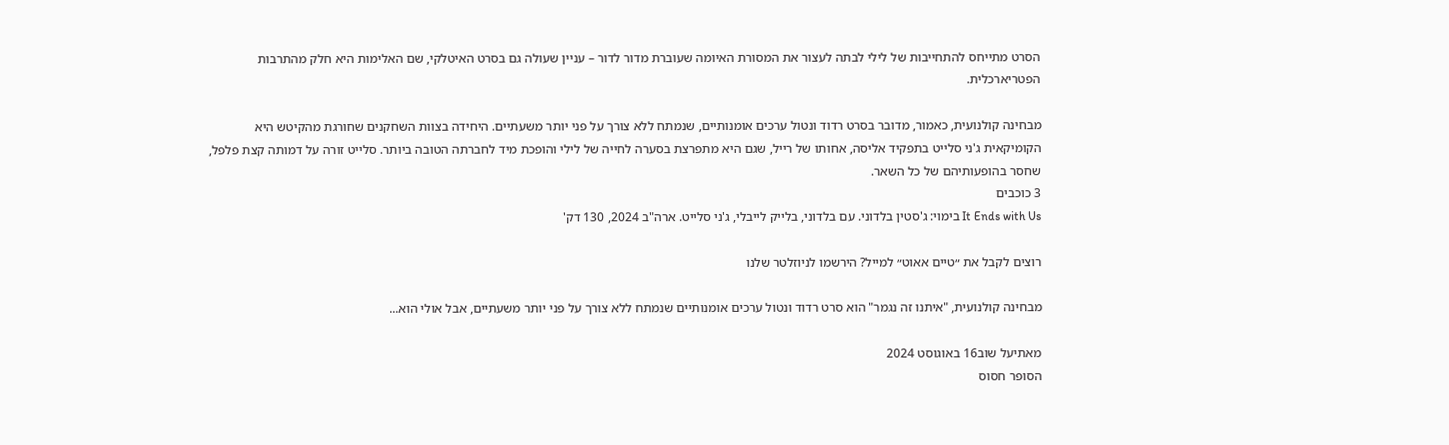הסרט מתייחס להתחייבות של לילי לבתה לעצור את המסורת האיומה שעוברת מדור לדור – עניין שעולה גם בסרט האיטלקי, שם האלימות היא חלק מהתרבות הפטריארכלית.

מבחינה קולנועית, כאמור, מדובר בסרט רדוד ונטול ערכים אומנותיים, שנמתח ללא צורך על פני יותר משעתיים. היחידה בצוות השחקנים שחורגת מהקיטש היא הקומיקאית ג'ני סלייט בתפקיד אליסה, אחותו של רייל, שגם היא מתפרצת בסערה לחייה של לילי והופכת מיד לחברתה הטובה ביותר. סלייט זורה על דמותה קצת פלפל, שחסר בהופעותיהם של כל השאר.
3 כוכבים
It Ends with Us בימוי: ג'סטין בלדוני. עם בלדוני, בלייק לייבלי, ג'ני סלייט. ארה"ב 2024, 130 דק'

רוצים לקבל את ״טיים אאוט״ למייל? הירשמו לניוזלטר שלנו

מבחינה קולנועית, "איתנו זה נגמר" הוא סרט רדוד ונטול ערכים אומנותיים שנמתח ללא צורך על פני יותר משעתיים, אבל אולי הוא...

מאתיעל שוב16 באוגוסט 2024
הסופר חסוס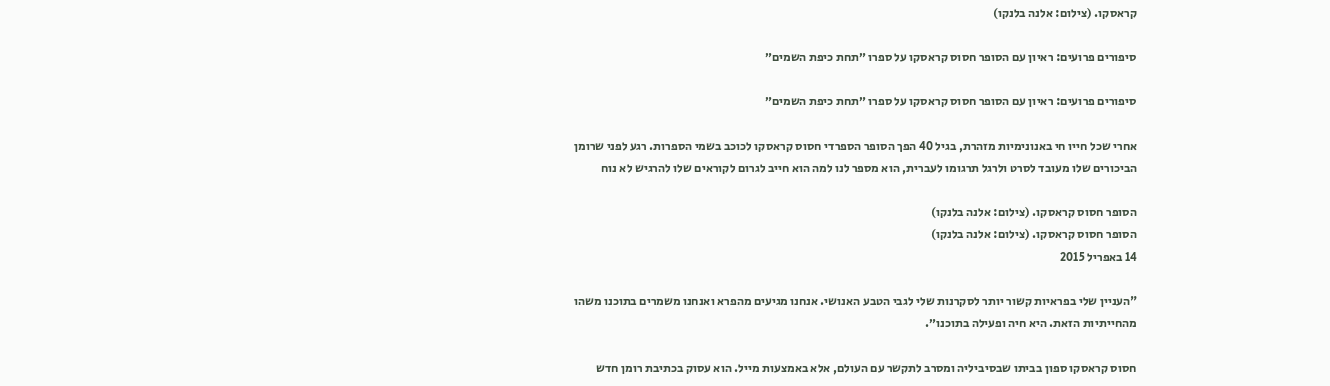קראסקו. (צילום: אלנה בלנקו)

סיפורים פרועים: ראיון עם הסופר חסוס קראסקו על ספרו ״תחת כיפת השמים״

סיפורים פרועים: ראיון עם הסופר חסוס קראסקו על ספרו ״תחת כיפת השמים״

אחרי שכל חייו חי באנונימיות מזהרת, בגיל 40 הפך הסופר הספרדי חסוס קראסקו לכוכב בשמי הספרות. רגע לפני שרומן הביכורים שלו מעובד לסרט ולרגל תרגומו לעברית, הוא מספר לנו למה הוא חייב לגרום לקוראים שלו להרגיש לא נוח

הסופר חסוס קראסקו. (צילום: אלנה בלנקו)
הסופר חסוס קראסקו. (צילום: אלנה בלנקו)
14 באפריל 2015

"העניין שלי בפראיות קשור יותר לסקרנות שלי לגבי הטבע האנושי. אנחנו מגיעים מהפרא ואנחנו משמרים בתוכנו משהו מהחייתיות הזאת. היא חיה ופעילה בתוכנו״.

חסוס קראסקו ספון בביתו שבסיביליה ומסרב לתקשר עם העולם, אלא באמצעות מייל. הוא עסוק בכתיבת רומן חדש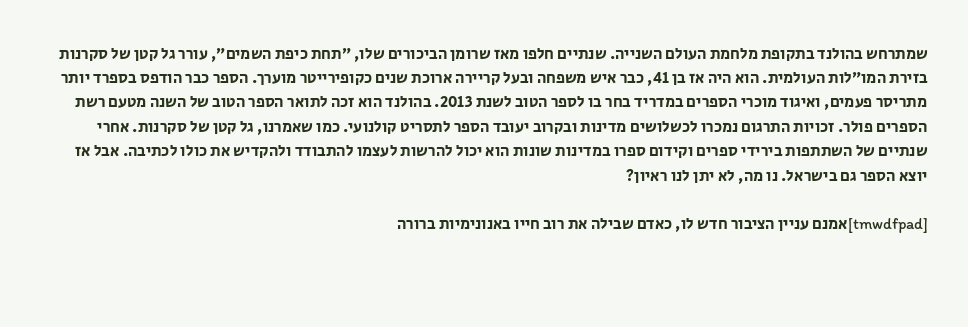שמתרחש בהולנד בתקופת מלחמת העולם השנייה. שנתיים חלפו מאז שרומן הביכורים שלו, ״תחת כיפת השמים״, עורר גל קטן של סקרנות בזירת המו״לות העולמית. הוא היה אז בן 41, כבר איש משפחה ובעל קריירה ארוכת שנים כקופירייטר מוערך. הספר כבר הודפס בספרד יותר מתריסר פעמים, ואיגוד מוכרי הספרים במדריד בחר בו לספר הטוב לשנת 2013. בהולנד הוא זכה לתואר הספר הטוב של השנה מטעם רשת הספרים פולר. זכויות התרגום נמכרו לכשלושים מדינות ובקרוב יעובד הספר לתסריט קולנועי. כמו שאמרנו, גל קטן של סקרנות. אחרי שנתיים של השתתפות בירידי ספרים וקידום ספרו במדינות שונות הוא יכול להרשות לעצמו להתבודד ולהקדיש את כולו לכתיבה. אבל אז יוצא הספר גם בישראל. נו מה, לא יתן לנו ראיון?

[tmwdfpad]אמנם עניין הציבור חדש לו, כאדם שבילה את רוב חייו באנונימיות ברורה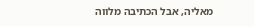מאליה, אבל הכתיבה מלווה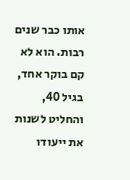אותו כבר שנים רבות. הוא לא קם בוקר אחד, בגיל 40, והחליט לשנות את ייעודו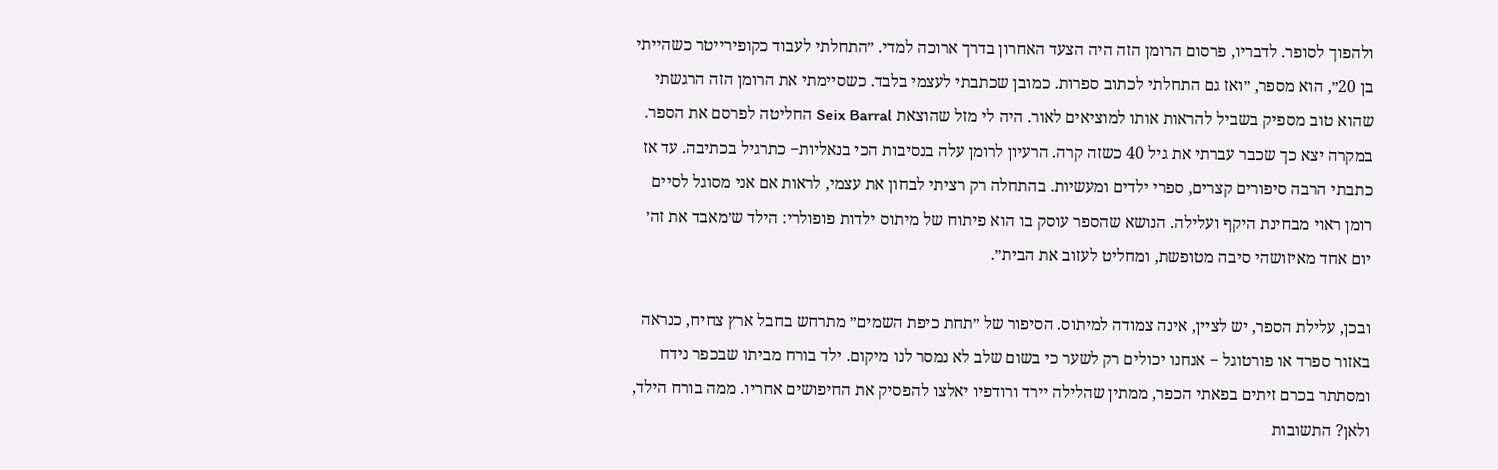ולהפוך לסופר. לדבריו, פרסום הרומן הזה היה הצעד האחרון בדרך ארוכה למדי. ״התחלתי לעבוד כקופירייטר כשהייתי בן 20״, הוא מספר, ״ואז גם התחלתי לכתוב ספרות. כמובן שכתבתי לעצמי בלבד. כשסיימתי את הרומן הזה הרגשתי שהוא טוב מספיק בשביל להראות אותו למוציאים לאור. היה לי מזל שהוצאת Seix Barral החליטה לפרסם את הספר. במקרה יצא כך שכבר עברתי את גיל 40 כשזה קרה. הרעיון לרומן עלה בנסיבות הכי בנאליות− כתרגיל בכתיבה. עד אז כתבתי הרבה סיפורים קצרים, ספרי ילדים ומעשיות. בהתחלה רק רציתי לבחון את עצמי, לראות אם אני מסוגל לסיים רומן ראוי מבחינת היקף ועלילה. הנושא שהספר עוסק בו הוא פיתוח של מיתוס ילדות פופולרי: הילד ש׳מאבד את זה׳ יום אחד מאיזושהי סיבה מטופשת, ומחליט לעזוב את הבית״.

ובכן, עלילת הספר, יש לציין, אינה צמודה למיתוס. הסיפור של ״תחת כיפת השמים״ מתרחש בחבל ארץ צחיח, כנראה באזור ספרד או פורטוגל − אנחנו יכולים רק לשער כי בשום שלב לא נמסר לנו מיקום. ילד בורח מביתו שבכפר נידח ומסתתר בכרם זיתים בפאתי הכפר, ממתין שהלילה יירד ורודפיו יאלצו להפסיק את החיפושים אחריו. ממה בורח הילד, ולאן? התשובות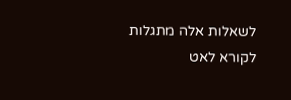לשאלות אלה מתגלות לקורא לאט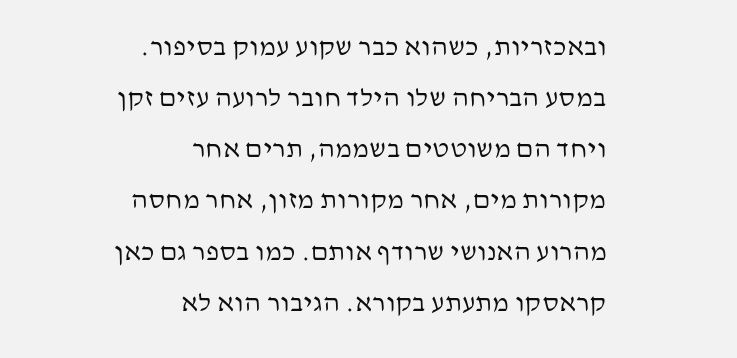ובאכזריות, כשהוא כבר שקוע עמוק בסיפור. במסע הבריחה שלו הילד חובר לרועה עזים זקן ויחד הם משוטטים בשממה, תרים אחר מקורות מים, אחר מקורות מזון, אחר מחסה מהרוע האנושי שרודף אותם. כמו בספר גם כאן קראסקו מתעתע בקורא. הגיבור הוא לא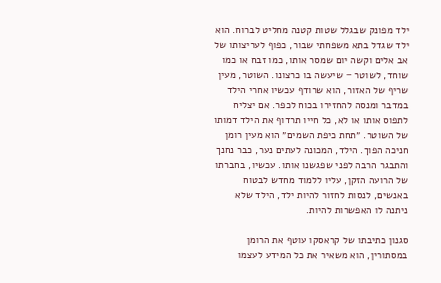ילד מפונק שבגלל שטות קטנה מחליט לברוח. הוא ילד שגדל בתא משפחתי שבור, כפוף לעריצותו של אב אלים וקשה יום שמסר אותו, כמו זבח או כמו שוחד, לשוטר − שיעשה בו כרצונו. השוטר, מעין שריף של האזור, הוא שרודף עכשיו אחרי הילד במדבר ומנסה להחזירו בכוח לכפר. אם יצליח לתפוס אותו או לא, כל חייו תרדוף את הילד דמותו של השוטר. ״תחת כיפת השמים״ הוא מעין רומן חניכה הפוך. הילד, המכונה לעתים נער, כבר נחנך והתבגר הרבה לפני שפגשנו אותו. עכשיו, בחברתו של הרועה הזקן, עליו ללמוד מחדש לבטוח באנשים, לנסות לחזור להיות ילד, הילד שלא ניתנה לו האפשרות להיות.

סגנון כתיבתו של קראסקו עוטף את הרומן במסתורין, הוא משאיר את כל המידע לעצמו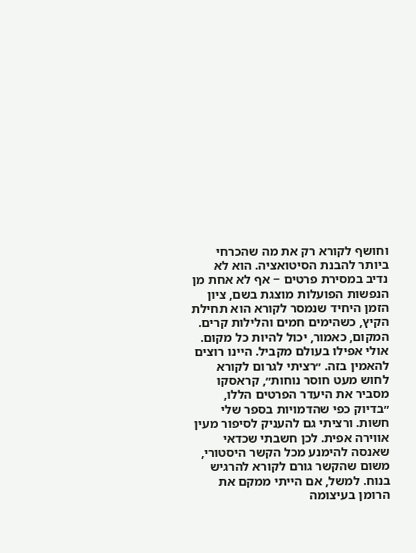וחושף לקורא רק את מה שהכרחי ביותר להבנת הסיטואציה. הוא לא נדיב במסירת פרטים − אף לא אחת מן הנפשות הפועלות מוצגת בשם, ציון הזמן היחיד שנמסר לקורא הוא תחילת הקיץ, כשהימים חמים והלילות קרים. המקום, כאמור, יכול להיות כל מקום. אולי אפילו בעולם מקביל. היינו רוצים להאמין בזה. ״רציתי לגרום לקורא לחוש מעט חוסר נוחות״, קראסקו מסביר את היעדר הפרטים הללו, ״בדיוק כפי שהדמויות בספר שלי חשות. ורציתי גם להעניק לסיפור מעין אווירה אפית. לכן חשבתי שכדאי שאנסה להימנע מכל הקשר היסטורי, משום שהקשר גורם לקורא להרגיש בנוח. למשל, אם הייתי ממקם את הרומן בעיצומה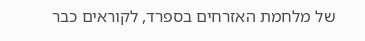של מלחמת האזרחים בספרד, לקוראים כבר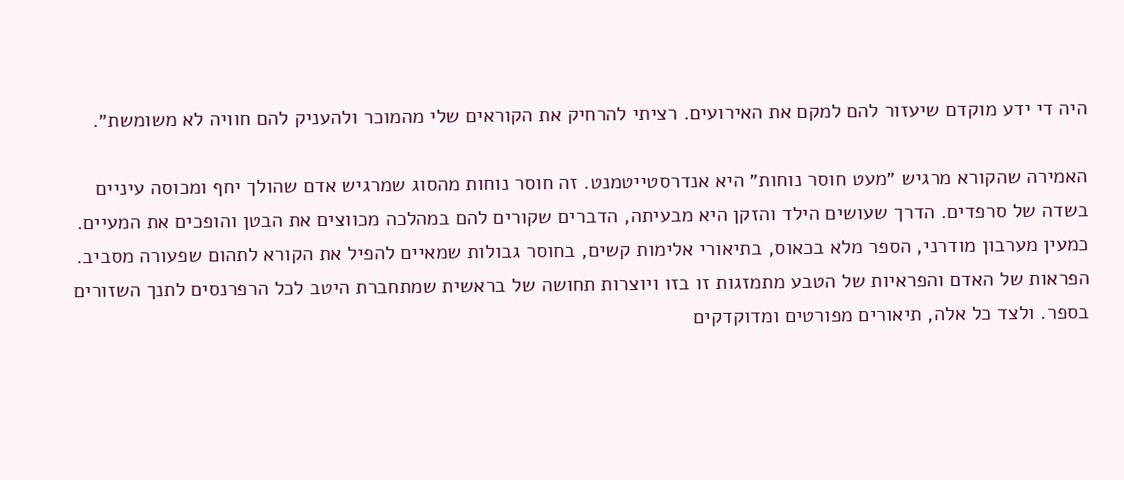היה די ידע מוקדם שיעזור להם למקם את האירועים. רציתי להרחיק את הקוראים שלי מהמוכר ולהעניק להם חוויה לא משומשת״.

האמירה שהקורא מרגיש ״מעט חוסר נוחות״ היא אנדרסטייטמנט. זה חוסר נוחות מהסוג שמרגיש אדם שהולך יחף ומכוסה עיניים בשדה של סרפדים. הדרך שעושים הילד והזקן היא מבעיתה, הדברים שקורים להם במהלכה מכווצים את הבטן והופכים את המעיים. כמעין מערבון מודרני, הספר מלא בכאוס, בתיאורי אלימות קשים, בחוסר גבולות שמאיים להפיל את הקורא לתהום שפעורה מסביב. הפראות של האדם והפראיות של הטבע מתמזגות זו בזו ויוצרות תחושה של בראשית שמתחברת היטב לכל הרפרנסים לתנך השזורים בספר. ולצד כל אלה, תיאורים מפורטים ומדוקדקים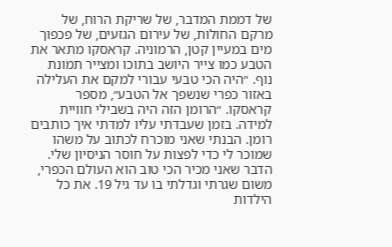של דממת המדבר, של שריקת הרוח, של מרקם החולות, של עירום הגזעים, של פכפוך מים במעיין קטן, הרמוניה. קראסקו מתאר את הטבע כמו צייר היושב בתוכו ומצייר תמונת נוף. ״היה הכי טבעי עבורי למקם את העלילה באזור כפרי שנשפך אל הטבע״, מספר קראסקו. ״הרומן הזה היה בשבילי חוויית למידה. בזמן שעבדתי עליו למדתי איך כותבים רומן. הבנתי שאני מוכרח לכתוב על משהו שמוכר לי כדי לפצות על חוסר הניסיון שלי. הדבר שאני מכיר הכי טוב הוא העולם הכפרי, משום שגרתי וגדלתי בו עד גיל 19. את כל הילדות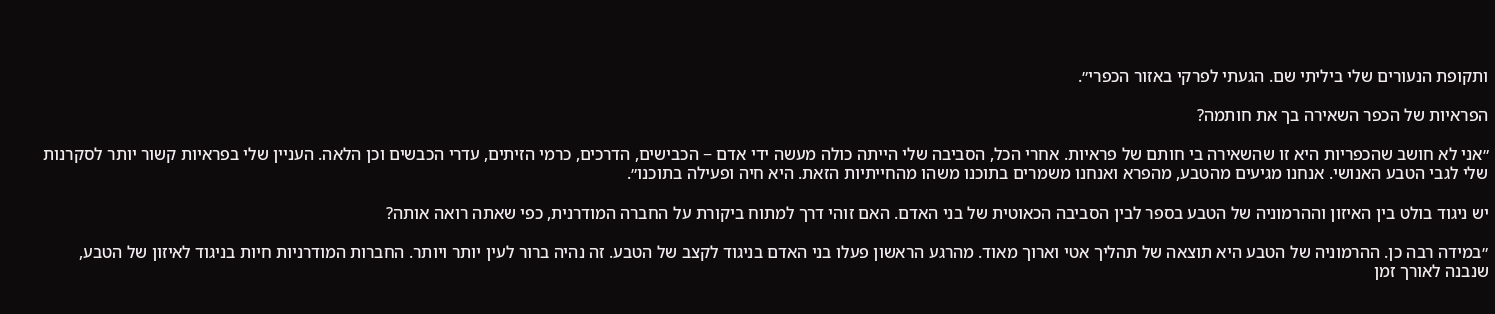ותקופת הנעורים שלי ביליתי שם. הגעתי לפרקי באזור הכפרי״.

הפראיות של הכפר השאירה בך את חותמה?

״אני לא חושב שהכפריות היא זו שהשאירה בי חותם של פראיות. אחרי הכל, הסביבה שלי הייתה כולה מעשה ידי אדם − הכבישים, הדרכים, כרמי הזיתים, עדרי הכבשים וכן הלאה. העניין שלי בפראיות קשור יותר לסקרנות שלי לגבי הטבע האנושי. אנחנו מגיעים מהטבע, מהפרא ואנחנו משמרים בתוכנו משהו מהחייתיות הזאת. היא חיה ופעילה בתוכנו״.

יש ניגוד בולט בין האיזון וההרמוניה של הטבע בספר לבין הסביבה הכאוטית של בני האדם. האם זוהי דרך למתוח ביקורת על החברה המודרנית, כפי שאתה רואה אותה?

״במידה רבה כן. ההרמוניה של הטבע היא תוצאה של תהליך אטי וארוך מאוד. מהרגע הראשון פעלו בני האדם בניגוד לקצב של הטבע. זה נהיה ברור לעין יותר ויותר. החברות המודרניות חיות בניגוד לאיזון של הטבע, שנבנה לאורך זמן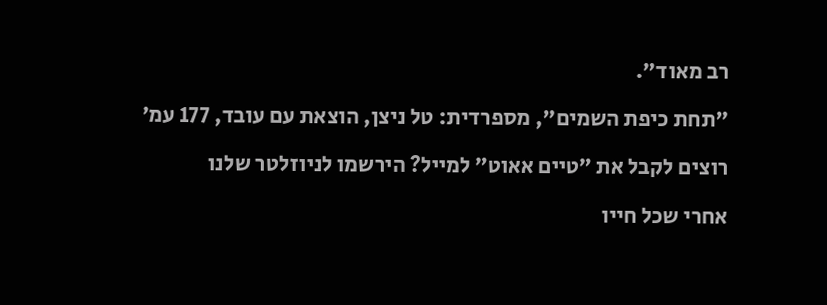רב מאוד״.

"תחת כיפת השמים", מספרדית: טל ניצן, הוצאת עם עובד, 177 עמ׳

רוצים לקבל את ״טיים אאוט״ למייל? הירשמו לניוזלטר שלנו

אחרי שכל חייו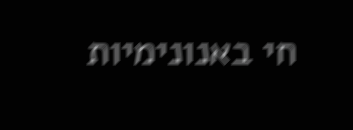חי באנונימיות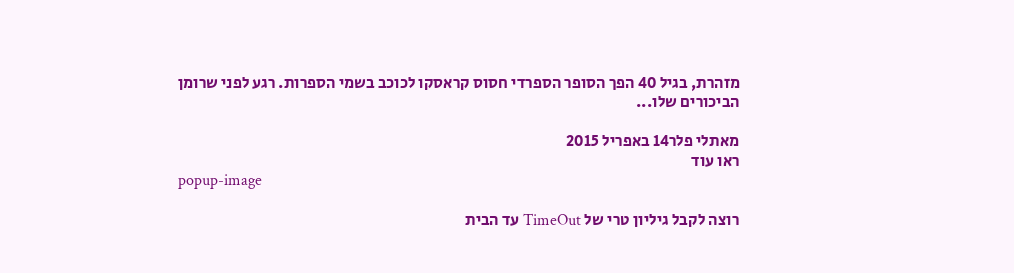מזהרת, בגיל 40 הפך הסופר הספרדי חסוס קראסקו לכוכב בשמי הספרות. רגע לפני שרומן הביכורים שלו...

מאתלי פלר14 באפריל 2015
ראו עוד
popup-image

רוצה לקבל גיליון טרי של TimeOut עד הבית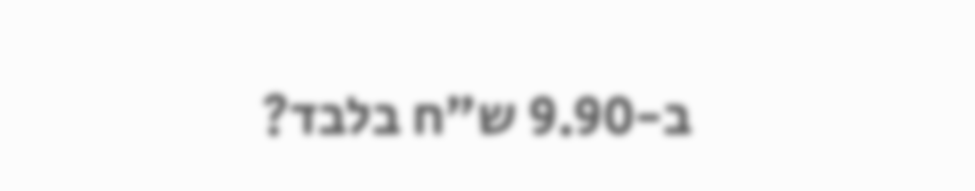ב-9.90 ש"ח בלבד?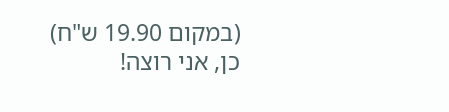(במקום 19.90 ש"ח)
כן, אני רוצה!